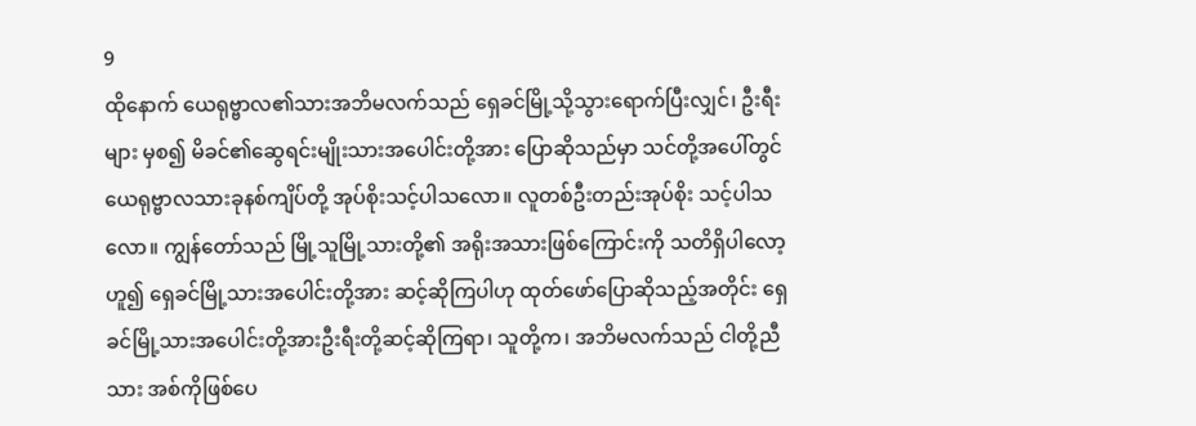9
ထိုနောက် ယေရုဗ္ဗာလ၏သားအဘိမလက်သည် ရှေခင်မြို့သို့သွားရောက်ပြီးလျှင်၊ ဦးရီးများ မှစ၍ မိခင်၏ဆွေရင်းမျိုးသားအပေါင်းတို့အား ပြောဆိုသည်မှာ သင်တို့အပေါ်တွင် ယေရုဗ္ဗာလသားခုနစ်ကျိပ်တို့ အုပ်စိုးသင့်ပါသလော။ လူတစ်ဦးတည်းအုပ်စိုး သင့်ပါသလော။ ကျွန်တော်သည် မြို့သူမြို့သားတို့၏ အရိုးအသားဖြစ်ကြောင်းကို သတိရှိပါလော့ဟူ၍ ရှေခင်မြို့သားအပေါင်းတို့အား ဆင့်ဆိုကြပါဟု ထုတ်ဖော်ပြောဆိုသည့်အတိုင်း ရှေခင်မြို့သားအပေါင်းတို့အားဦးရီးတို့ဆင့်ဆိုကြရာ၊ သူတို့က၊ အဘိမလက်သည် ငါတို့ညီသား အစ်ကိုဖြစ်ပေ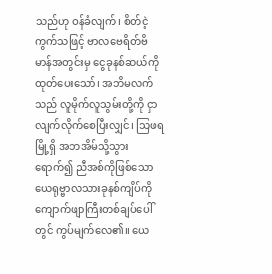သည်ဟု ဝန်ခံလျက်၊ စိတ်ငဲ့ကွက်သဖြင့် ဗာလဗေရိတ်ဗိမာန်အတွင်းမှ ငွေခုနစ်ဆယ်ကိုထုတ်ပေးသော်၊ အဘိမလက် သည် လူမိုက်လူသွမ်းတို့ကို ငှာလျက်လိုက်စေပြီးလျှင်၊ သြဖရမြို့ရှိ အဘအိမ်သို့သွားရောက်၍ ညီအစ်ကိုဖြစ်သောယေရုဗ္ဗာလသားခုနစ်ကျိပ်ကို ကျောက်ဖျာကြီးတစ်ချပ်ပေါ်တွင် ကွပ်မျက်လေ၏။ ယေ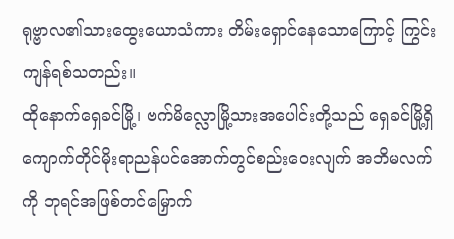ရုဗ္ဗာလ၏သားထွေးယောသံကား တိမ်းရှောင်နေသောကြောင့် ကြွင်းကျန်ရစ်သတည်း။
ထိုနောက်ရှေခင်မြို့၊ ဗက်မိလ္လောမြို့သားအပေါင်းတို့သည် ရှေခင်မြို့ရှိ ကျောက်တိုင်မိုးရာညန်ပင်အောက်တွင်စည်းဝေးလျက် အဘိမလက်ကို ဘုရင်အဖြစ်တင်မြှောက်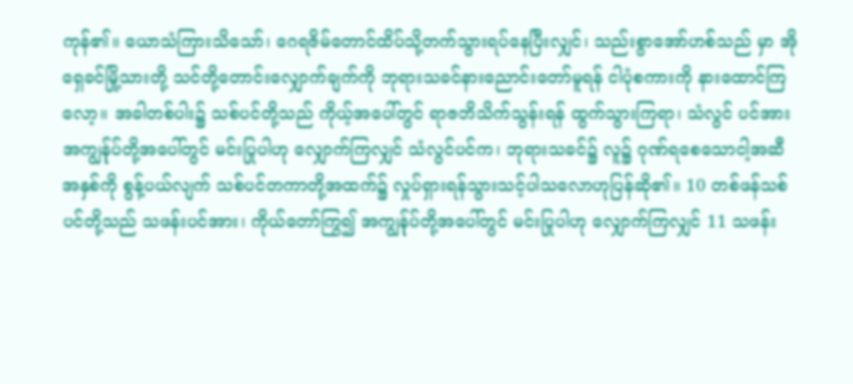ကုန်၏။ ယောသံကြားသိသော်၊ ဂေရဇိမ်တောင်ထိပ်သို့တက်သွားရပ်နေပြီးလျှင်၊ သည်းစွာအော်ဟစ်သည် မှာ အိုရှေခင်မြို့သားတို့ သင်တို့တောင်းလျှောက်ချက်ကို ဘုရားသခင်နားညောင်းတော်မူရန် ငါပုံစကားကို နားထောင်ကြလော့။ အခါတစ်ပါး၌ သစ်ပင်တို့သည် ကိုယ့်အပေါ်တွင် ရာဇဘိသိက်သွန်းရန် ထွက်သွားကြရာ၊ သံလွင် ပင်အား အကျွန်ုပ်တို့အပေါ်တွင် မင်းပြုပါဟု လျှောက်ကြလျှင် သံလွင်ပင်က၊ ဘုရားသခင်၌ လူ၌ ဂုဏ်ရစေသောငါ့အဆီအနှစ်ကို စွန့်ပယ်လျက် သစ်ပင်တကာတို့အထက်၌ လှုပ်ရှားရန်သွားသင့်ပါသလောဟုပြန်ဆို၏။ 10 တစ်ဖန်သစ်ပင်တို့သည် သဖန်းပင်အား၊ ကိုယ်တော်ကြွ၍ အကျွန်ုပ်တို့အပေါ်တွင် မင်းပြုပါဟု လျှောက်ကြလျှင် 11 သဖန်း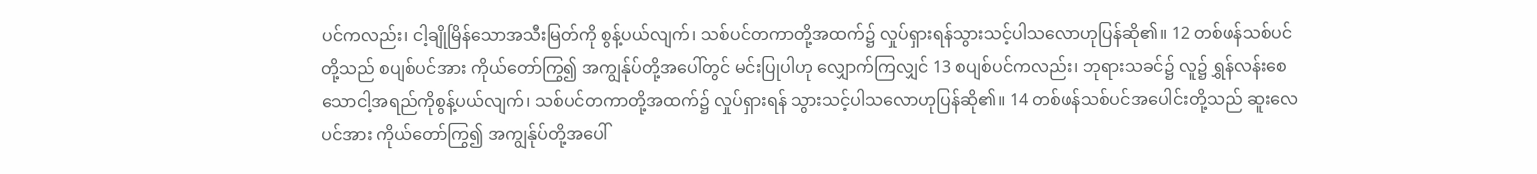ပင်ကလည်း၊ ငါ့ချိုမြိန်သောအသီးမြတ်ကို စွန့်ပယ်လျက်၊ သစ်ပင်တကာတို့အထက်၌ လှုပ်ရှားရန်သွားသင့်ပါသလောဟုပြန်ဆို၏။ 12 တစ်ဖန်သစ်ပင်တို့သည် စပျစ်ပင်အား ကိုယ်တော်ကြွ၍ အကျွန်ုပ်တို့အပေါ်တွင် မင်းပြုပါဟု လျှောက်ကြလျှင် 13 စပျစ်ပင်ကလည်း၊ ဘုရားသခင်၌ လူ၌ ရွှန်လန်းစေသောငါ့အရည်ကိုစွန့်ပယ်လျက်၊ သစ်ပင်တကာတို့အထက်၌ လှုပ်ရှားရန် သွားသင့်ပါသလောဟုပြန်ဆို၏။ 14 တစ်ဖန်သစ်ပင်အပေါင်းတို့သည် ဆူးလေပင်အား ကိုယ်တော်ကြွ၍ အကျွန်ုပ်တို့အပေါ်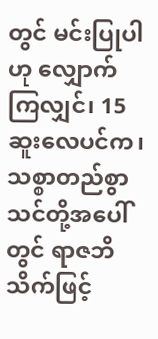တွင် မင်းပြုပါဟု လျှောက်ကြလျှင်၊ 15 ဆူးလေပင်က၊ သစ္စာတည်စွာသင်တို့အပေါ်တွင် ရာဇဘိသိက်ဖြင့်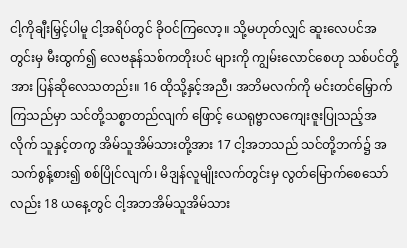ငါ့ကိုချီးမြှင့်ပါမူ ငါ့အရိပ်တွင် ခိုဝင်ကြလော့။ သို့မဟုတ်လျှင် ဆူးလေပင်အတွင်းမှ မီးထွက်၍ လေဗနုန်သစ်ကတိုးပင် များကို ကျွမ်းလောင်စေဟု သစ်ပင်တို့အား ပြန်ဆိုလေသတည်း။ 16 ထိုသို့နှင့်အညီ၊ အဘိမလက်ကို မင်းတင်မြှောက်ကြသည်မှာ သင်တို့သစ္စာတည်လျက် ဖြောင့် ယေရုဗ္ဗာလကျေးဇူးပြုသည့်အလိုက် သူနှင့်တကွ အိမ်သူအိမ်သားတို့အား 17 ငါ့အဘသည် သင်တို့ဘက်၌ အသက်စွန့်စား၍ စစ်ပြိုင်လျက်၊ မိဒျန်လူမျိုးလက်တွင်းမှ လွတ်မြောက်စေသော်လည်း 18 ယနေ့တွင် ငါ့အဘအိမ်သူအိမ်သား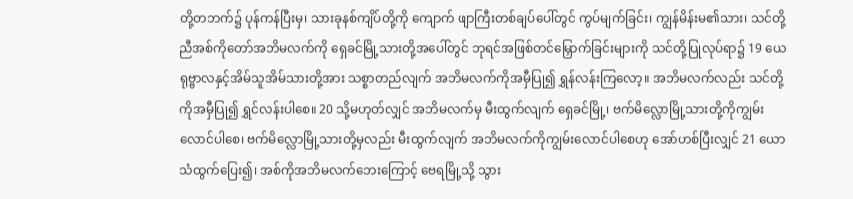တို့တဘက်၌ ပုန်ကန်ပြီးမှ၊ သားခုနစ်ကျိပ်တို့ကို ကျောက် ဖျာကြီးတစ်ချပ်ပေါ်တွင် ကွပ်မျက်ခြင်း၊ ကျွန်မိန်းမ၏သား၊ သင်တို့ညီအစ်ကိုတော်အဘိမလက်ကို ရှေခင်မြို့သားတို့အပေါ်တွင် ဘုရင်အဖြစ်တင်မြှောက်ခြင်းများကို သင်တို့ပြုလုပ်ရာ၌ 19 ယေရုဗ္ဗာလနှင့်အိမ်သူအိမ်သားတို့အား သစ္စာတည်လျက် အဘိမလက်ကိုအမှီပြု၍ ရွှန်လန်းကြလော့။ အဘိမလက်လည်း သင်တို့ကိုအမှီပြု၍ ရွှင်လန်းပါစေ။ 20 သို့မဟုတ်လျှင် အဘိမလက်မှ မီးထွက်လျက် ရှေခင်မြို့၊ ဗက်မိလ္လောမြို့သားတို့ကိုကျွမ်းလောင်ပါစေ၊ ဗက်မိလ္လောမြို့သားတို့မှလည်း မီးထွက်လျက် အဘိမလက်ကိုကျွမ်းလောင်ပါစေဟု အော်ဟစ်ပြီးလျှင် 21 ယောသံထွက်ပြေး၍၊ အစ်ကိုအဘိမလက်ဘေးကြောင့် ဗေရမြို့သို့ သွား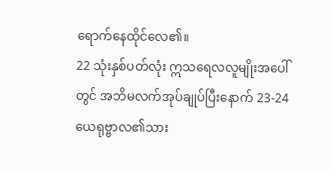ရောက်နေထိုင်လေ၏။
22 သုံးနှစ်ပတ်လုံး ဣသရေလလူမျိုးအပေါ်တွင် အဘိမလက်အုပ်ချုပ်ပြီးနောက် 23-24 ယေရုဗ္ဗာလ၏သား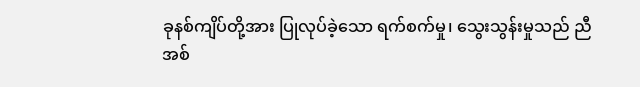ခုနစ်ကျိပ်တို့အား ပြုလုပ်ခဲ့သော ရက်စက်မှု၊ သွေးသွန်းမှုသည် ညီအစ်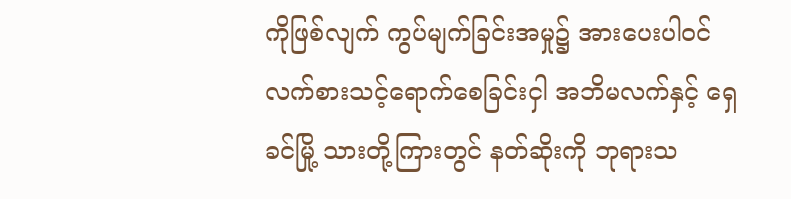ကိုဖြစ်လျက် ကွပ်မျက်ခြင်းအမှု၌ အားပေးပါဝင် လက်စားသင့်ရောက်စေခြင်းငှါ အဘိမလက်နှင့် ရှေခင်မြို့ သားတို့ကြားတွင် နတ်ဆိုးကို ဘုရားသ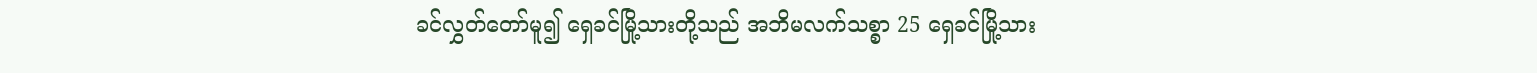ခင်လွှတ်တော်မူ၍ ရှေခင်မြို့သားတို့သည် အဘိမလက်သစ္စာ 25 ရှေခင်မြို့သား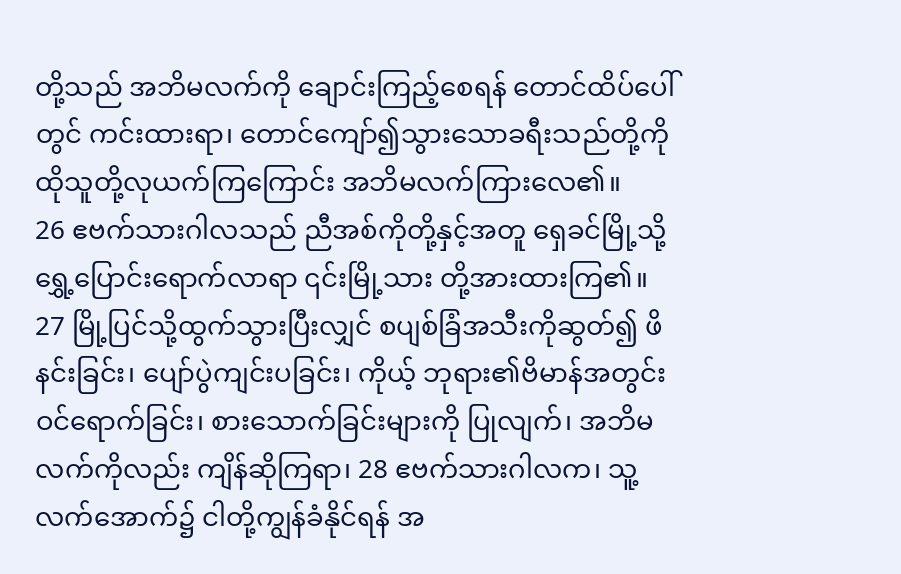တို့သည် အဘိမလက်ကို ချောင်းကြည့်စေရန် တောင်ထိပ်ပေါ်တွင် ကင်းထားရာ၊ တောင်ကျော်၍သွားသောခရီးသည်တို့ကို ထိုသူတို့လုယက်ကြကြောင်း အဘိမလက်ကြားလေ၏။
26 ဧဗက်သားဂါလသည် ညီအစ်ကိုတို့နှင့်အတူ ရှေခင်မြို့သို့ရွှေ့ပြောင်းရောက်လာရာ ၎င်းမြို့သား တို့အားထားကြ၏။ 27 မြို့ပြင်သို့ထွက်သွားပြီးလျှင် စပျစ်ခြံအသီးကိုဆွတ်၍ ဖိနင်းခြင်း၊ ပျော်ပွဲကျင်းပခြင်း၊ ကိုယ့် ဘုရား၏ဗိမာန်အတွင်း ဝင်ရောက်ခြင်း၊ စားသောက်ခြင်းများကို ပြုလျက်၊ အဘိမလက်ကိုလည်း ကျိန်ဆိုကြရာ၊ 28 ဧဗက်သားဂါလက၊ သူ့လက်အောက်၌ ငါတို့ကျွန်ခံနိုင်ရန် အ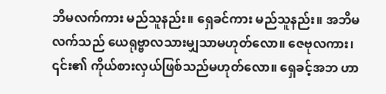ဘိမလက်ကား မည်သူနည်း။ ရှေခင်ကား မည်သူနည်း။ အဘိမလက်သည် ယေရုဗ္ဗာလသားမျှသာမဟုတ်လော။ ဇေဗုလကား၊ ၎င်း၏ ကိုယ်စားလှယ်ဖြစ်သည်မဟုတ်လော။ ရှေခင့်အဘ ဟာ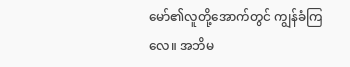မော်၏လူတို့အောက်တွင် ကျွန်ခံကြလေ။ အဘိမ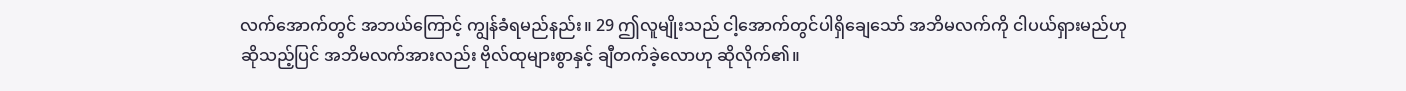လက်အောက်တွင် အဘယ်ကြောင့် ကျွန်ခံရမည်နည်း။ 29 ဤလူမျိုးသည် ငါ့အောက်တွင်ပါရှိချေသော် အဘိမလက်ကို ငါပယ်ရှားမည်ဟု ဆိုသည့်ပြင် အဘိမလက်အားလည်း ဗိုလ်ထုများစွာနှင့် ချီတက်ခဲ့လောဟု ဆိုလိုက်၏။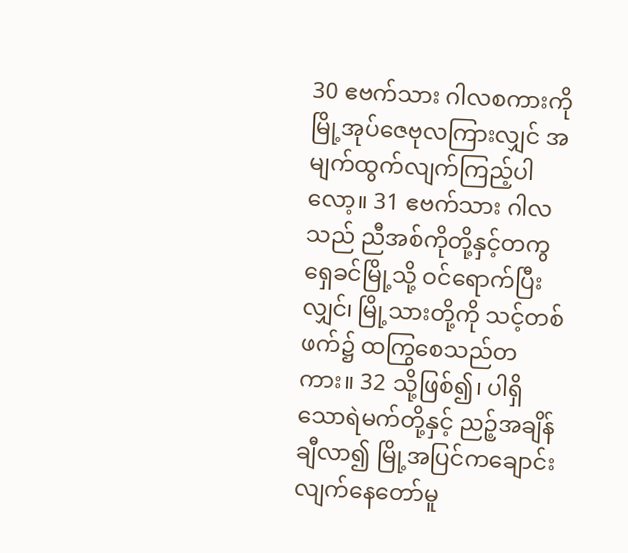30 ဧဗက်သား ဂါလစကားကို မြို့အုပ်ဇေဗုလကြားလျှင် အမျက်ထွက်လျက်ကြည့်ပါလော့။ 31 ဧဗက်သား ဂါလသည် ညီအစ်ကိုတို့နှင့်တကွ ရှေခင်မြို့သို့ ဝင်ရောက်ပြီးလျှင်၊ မြို့သားတို့ကို သင့်တစ်ဖက်၌ ထကြွစေသည်တကား။ 32 သို့ဖြစ်၍၊ ပါရှိသောရဲမက်တို့နှင့် ညဉ့်အချိန်ချီလာ၍ မြို့အပြင်ကချောင်းလျက်နေတော်မူ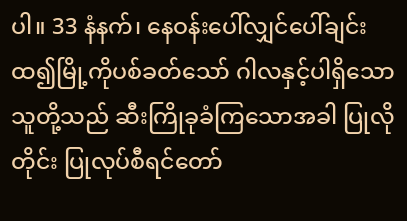ပါ။ 33 နံနက်၊ နေဝန်းပေါ်လျှင်ပေါ်ချင်း ထ၍မြို့ကိုပစ်ခတ်သော် ဂါလနှင့်ပါရှိသောသူတို့သည် ဆီးကြိုခုခံကြသောအခါ ပြုလိုတိုင်း ပြုလုပ်စီရင်တော်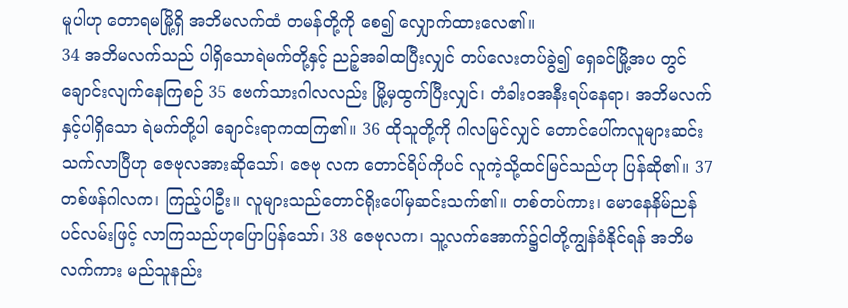မူပါဟု တောရမမြို့ရှိ အဘိမလက်ထံ တမန်တို့ကို စေ၍ လျှောက်ထားလေ၏။
34 အဘိမလက်သည် ပါရှိသောရဲမက်တို့နှင့် ညဉ့်အခါထပြီးလျှင် တပ်လေးတပ်ခွဲ၍ ရှေခင်မြို့အပ တွင် ချောင်းလျက်နေကြစဉ် 35 ဧဗက်သားဂါလလည်း မြို့မှထွက်ပြီးလျှင်၊ တံခါးဝအနီးရပ်နေရာ၊ အဘိမလက်နှင့်ပါရှိသော ရဲမက်တို့ပါ ချောင်းရာကထကြ၏။ 36 ထိုသူတို့ကို ဂါလမြင်လျှင် တောင်ပေါ်ကလူများဆင်းသက်လာပြီဟု ဇေဗုလအားဆိုသော်၊ ဇေဗု လက တောင်ရိပ်ကိုပင် လူကဲ့သို့ထင်မြင်သည်ဟု ပြန်ဆို၏။ 37 တစ်ဖန်ဂါလက၊ ကြည့်ပါဦး။ လူများသည်တောင်ရိုးပေါ်မှဆင်းသက်၏။ တစ်တပ်ကား၊ မောနေနိမ်ညန်ပင်လမ်းဖြင့် လာကြသည်ဟုပြောပြန်သော်၊ 38 ဇေဗုလက၊ သူ့လက်အောက်၌ငါတို့ကျွန်ခံနိုင်ရန် အဘိမလက်ကား မည်သူနည်း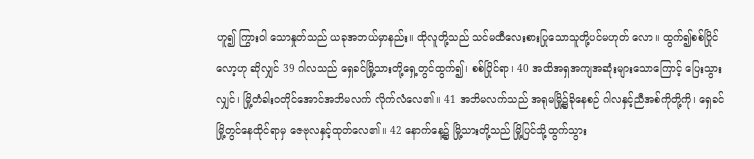ဟူ၍ ကြွားဝါ သောနှုတ်သည် ယခုအဘယ်မှာနည်း။ ထိုလူတို့သည် သင်မထီလေးစားပြုသောသူတို့ပင်မဟုတ် လော။ ထွက်၍စစ်ပြိုင်လော့ဟု ဆိုလျှင် 39 ဂါလသည် ရှေခင်မြို့သားတို့ရှေ့တွင်ထွက်၍၊ စစ်ပြိုင်ရာ၊ 40 အထိအရှအကျအဆုံးများသောကြောင့် ပြေးသွားလျှင်၊ မြို့တံခါးဝတိုင်အောင်အဘိမလက် လိုက်လံလေ၏။ 41 အဘိမလက်သည် အရုမမြို့၌ခိုနေစဉ် ဂါလနှင့်ညီအစ်ကိုတို့ကို၊ ရှေခင်မြို့တွင်နေထိုင်ရာမှ ဇေဗုလနှင့်ထုတ်လေ၏။ 42 နောက်နေ့၌ မြို့သားတို့သည် မြို့ပြင်သို့ထွက်သွား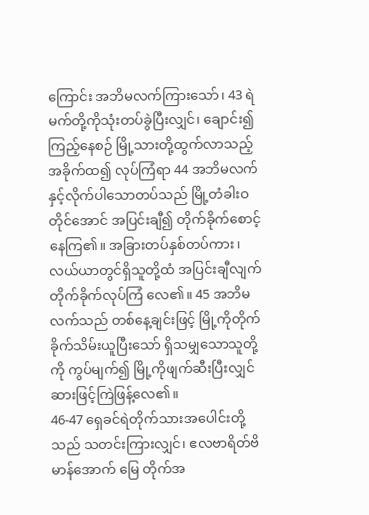ကြောင်း အဘိမလက်ကြားသော်၊ 43 ရဲမက်တို့ကိုသုံးတပ်ခွဲပြီးလျှင်၊ ချောင်း၍ကြည့်နေစဉ် မြို့သားတို့ထွက်လာသည့်အခိုက်ထ၍ လုပ်ကြံရာ 44 အဘိမလက်နှင့်လိုက်ပါသောတပ်သည် မြို့တံခါးဝတိုင်အောင် အပြင်းချီ၍ တိုက်ခိုက်စောင့် နေကြ၏။ အခြားတပ်နှစ်တပ်ကား၊ လယ်ယာတွင်ရှိသူတို့ထံ အပြင်းချီလျက်တိုက်ခိုက်လုပ်ကြံ လေ၏။ 45 အဘိမလက်သည် တစ်နေ့ချင်းဖြင့် မြို့ကိုတိုက်ခိုက်သိမ်းယူပြီးသော် ရှိသမျှသောသူတို့ကို ကွပ်မျက်၍ မြို့ကိုဖျက်ဆီးပြီးလျှင် ဆားဖြင့်ကြဲဖြန့်လေ၏။
46-47 ရှေခင်ရဲတိုက်သားအပေါင်းတို့သည် သတင်းကြားလျှင်၊ ဧလဗာရိတ်ဗိမာန်အောက် မြေ တိုက်အ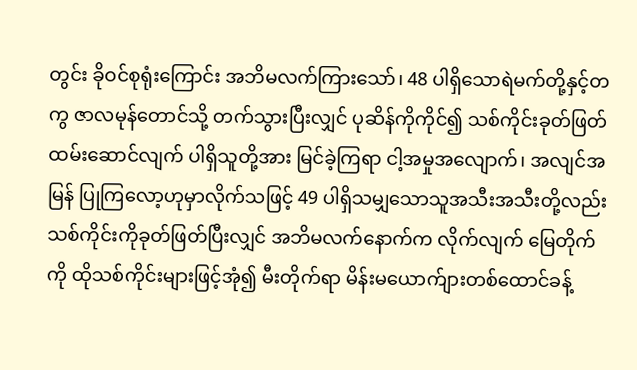တွင်း ခိုဝင်စုရုံးကြောင်း အဘိမလက်ကြားသော်၊ 48 ပါရှိသောရဲမက်တို့နှင့်တကွ ဇာလမုန်တောင်သို့ တက်သွားပြီးလျှင် ပုဆိန်ကိုကိုင်၍ သစ်ကိုင်းခုတ်ဖြတ်ထမ်းဆောင်လျက် ပါရှိသူတို့အား မြင်ခဲ့ကြရာ ငါ့အမှုအလျောက်၊ အလျင်အမြန် ပြုကြလော့ဟုမှာလိုက်သဖြင့် 49 ပါရှိသမျှသောသူအသီးအသီးတို့လည်း သစ်ကိုင်းကိုခုတ်ဖြတ်ပြီးလျှင် အဘိမလက်နောက်က လိုက်လျက် မြေတိုက်ကို ထိုသစ်ကိုင်းများဖြင့်အုံ၍ မီးတိုက်ရာ မိန်းမယောက်ျားတစ်ထောင်ခန့်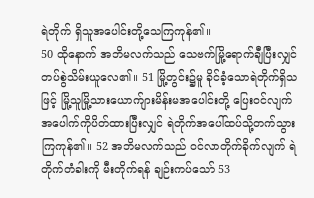ရဲတိုက် ရှိသူအပေါင်းတို့သေကြကုန်၏။
50 ထိုနောက် အဘိမလက်သည် သေဗက်မြို့ရောက်ချီပြီးလျှင် တပ်စွဲသိမ်းယူလေ၏။ 51 မြို့တွင်း၌မူ ခိုင်ခံ့သောရဲတိုက်ရှိသဖြင့် မြို့သူမြို့သားယောက်ျားမိန်းမအပေါင်းတို့ ပြေးဝင်လျက် အပေါက်ကိုပိတ်ထားပြီးလျှင် ရဲတိုက်အပေါ်ထပ်သို့တက်သွားကြကုန်၏။ 52 အဘိမလက်သည် ဝင်လာတိုက်ခိုက်လျက် ရဲတိုက်တံခါးကို မီးတိုက်ရန် ချဉ်းကပ်သော် 53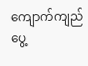ကျောက်ကျည်ပွေ့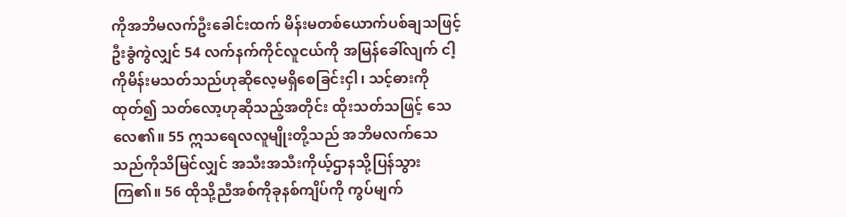ကိုအဘိမလက်ဦးခေါင်းထက် မိန်းမတစ်ယောက်ပစ်ချသဖြင့် ဦးခွံကွဲလျှင် 54 လက်နက်ကိုင်လူငယ်ကို အမြန်ခေါ်လျက် ငါ့ကိုမိန်းမသတ်သည်ဟုဆိုလေ့မရှိစေခြင်းငှါ၊ သင့်ဓားကိုထုတ်၍ သတ်လော့ဟုဆိုသည့်အတိုင်း ထိုးသတ်သဖြင့် သေလေ၏။ 55 ဣသရေလလူမျိုးတို့သည် အဘိမလက်သေသည်ကိုသိမြင်လျှင် အသီးအသီးကိုယ့်ဌာနသို့ပြန်သွားကြ၏။ 56 ထိုသို့ညီအစ်ကိုခုနစ်ကျိပ်ကို ကွပ်မျက်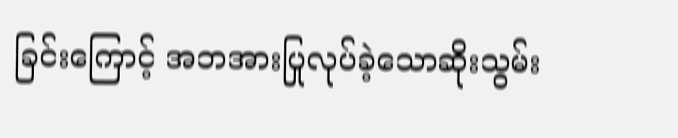ခြင်းကြောင့် အဘအားပြုလုပ်ခဲ့သောဆိုးသွမ်း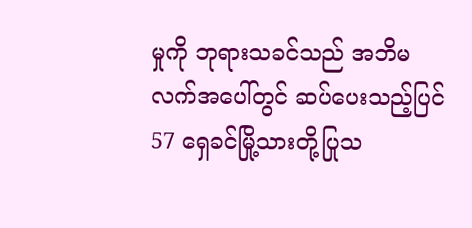မှုကို ဘုရားသခင်သည် အဘိမလက်အပေါ်တွင် ဆပ်ပေးသည့်ပြင် 57 ရှေခင်မြို့သားတို့ပြုသ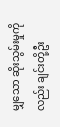မျှသော ဆိုးသွမ်းမှုကိုလည်း ချင်းတို့ဦး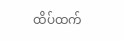ထိပ်ထက်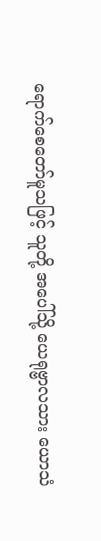ရောက်စေတော်မူသဖြင့် သူတို့ အပေါ်သို့ ယေရုဗ္ဗာလသား ယောသံ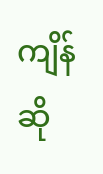ကျိန်ဆို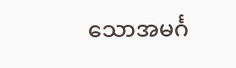သောအမင်္ဂ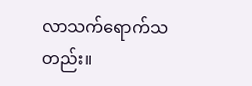လာသက်ရောက်သတည်း။